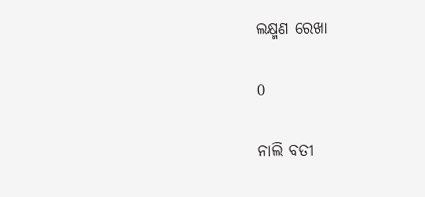ଲକ୍ଷ୍ମଣ ରେଖା

0

ନାଲି ବତୀ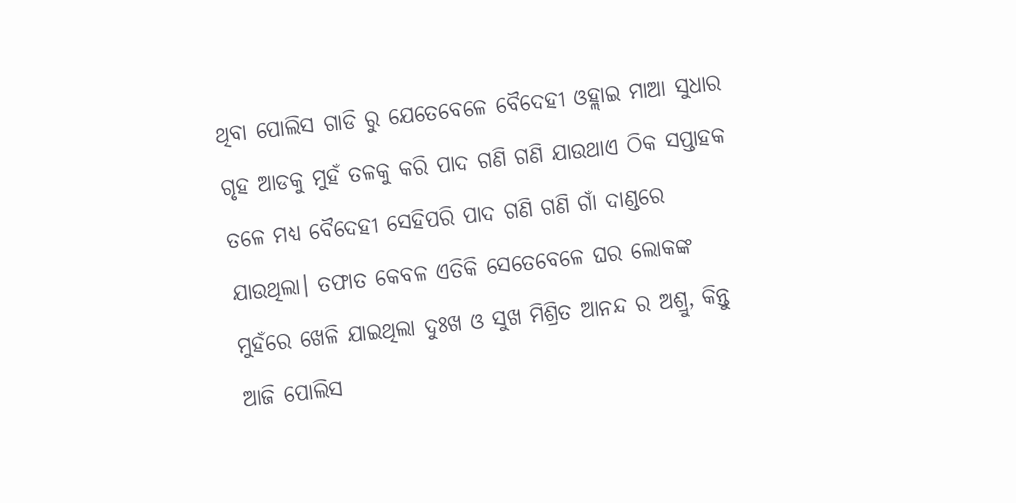ଥିବା ପୋଲିସ ଗାଡି ରୁ ଯେତେବେଳେ ବୈଦେହୀ ଓହ୍ଲାଇ ମାଆ ସୁଧାର ଗୃହ ଆଡକୁ ମୁହଁ ତଳକୁ କରି ପାଦ ଗଣି ଗଣି ଯାଉଥାଏ ଠିକ ସପ୍ତାହକ ତଳେ ମଧ୍ୟ ବୈଦେହୀ ସେହିପରି ପାଦ ଗଣି ଗଣି ଗାଁ ଦାଣ୍ଡରେ ଯାଉଥିଲା। ତଫାତ କେବଳ ଏତିକି ସେତେବେଳେ ଘର ଲୋକଙ୍କ ମୁହଁରେ ଖେଳି ଯାଇଥିଲା ଦୁଃଖ ଓ ସୁଖ ମିଶ୍ରିତ ଆନନ୍ଦ ର ଅଶ୍ରୁ, କିନ୍ତୁ ଆଜି ପୋଲିସ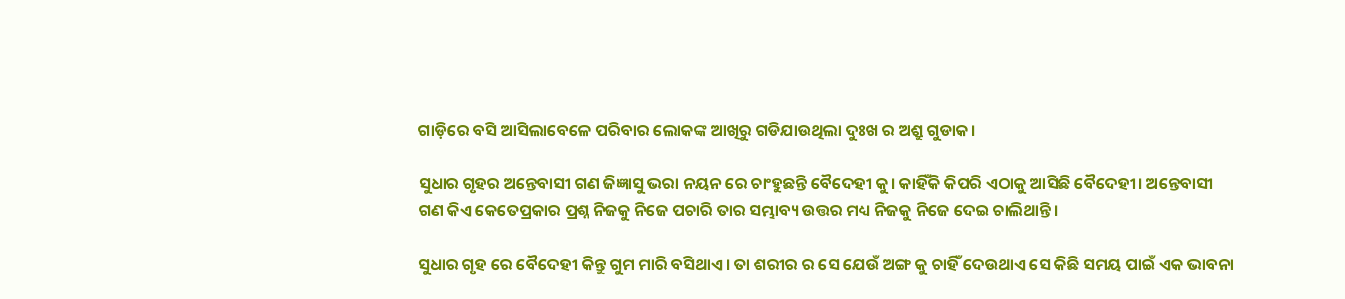ଗାଡ଼ିରେ ବସି ଆସିଲାବେଳେ ପରିବାର ଲୋକଙ୍କ ଆଖିରୁ ଗଡିଯାଉଥିଲା ଦୁଃଖ ର ଅଶ୍ରୁ ଗୁଡାକ।

ସୁଧାର ଗୃହର ଅନ୍ତେବାସୀ ଗଣ ଜିଜ୍ଞାସୁ ଭରା ନୟନ ରେ ଚାଂହୁଛନ୍ତି ବୈଦେହୀ କୁ। କାହିଁକି କିପରି ଏଠାକୁ ଆସିଛି ବୈଦେହୀ। ଅନ୍ତେବାସୀ ଗଣ କିଏ କେତେପ୍ରକାର ପ୍ରଶ୍ନ ନିଜକୁ ନିଜେ ପଚାରି ତାର ସମ୍ଭାବ୍ୟ ଉତ୍ତର ମଧ୍ୟ ନିଜକୁ ନିଜେ ଦେଇ ଚାଲିଥାନ୍ତି।

ସୁଧାର ଗୃହ ରେ ବୈଦେହୀ କିନ୍ତୁ ଗୁମ ମାରି ବସିଥାଏ। ତା ଶରୀର ର ସେ ଯେଉଁ ଅଙ୍ଗ କୁ ଚାହିଁ ଦେଉଥାଏ ସେ କିଛି ସମୟ ପାଇଁ ଏକ ଭାବନା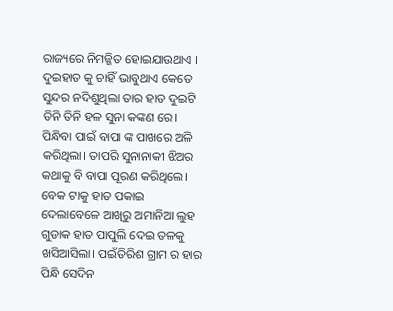ରାଜ୍ୟରେ ନିମଜ୍ଜିତ ହୋଇଯାଉଥାଏ । ଦୁଇହାତ କୁ ଚାହିଁ ଭାବୁଥାଏ କେତେ ସୁନ୍ଦର ନଦିଶୁଥିଲା ତାର ହାତ ଦୁଇଟି ତିନି ତିନି ହଳ ସୁନା କଙ୍କଣ ରେ। ପିନ୍ଧିବା ପାଇଁ ବାପା ଙ୍କ ପାଖରେ ଅଳି କରିଥିଲା। ତାପରି ସୁନାନାକୀ ଝିଅର କଥାକୁ ବି ବାପା ପୂରଣ କରିଥିଲେ। ବେକ ଟାକୁ ହାତ ପକାଇ ଦେଲାବେଳେ ଆଖିରୁ ଅମାନିଆ ଲୁହ ଗୁଡାକ ହାତ ପାପୁଲି ଦେଇ ତଳକୁ ଖସିଆସିଲା। ପଇଁତିରିଶ ଗ୍ରାମ ର ହାର ପିନ୍ଧି ସେଦିନ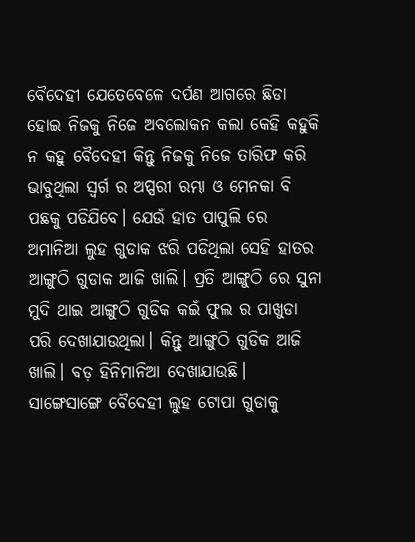ବୈଦେହୀ ଯେତେବେଳେ ଦର୍ପଣ ଆଗରେ ଛିଡା ହୋଇ ନିଜକୁ ନିଜେ ଅବଲୋକନ କଲା କେହି କହୁକି ନ କହୁ ବୈଦେହୀ କିନ୍ତୁ ନିଜକୁ ନିଜେ ତାରିଫ କରି ଭାବୁଥିଲା ସ୍ୱର୍ଗ ର ଅପ୍ସରୀ ରମ୍ଭା ଓ ମେନକା ବି ପଛକୁ ପଡିଯିବେ। ଯେଉଁ ହାତ ପାପୁଲି ରେ ଅମାନିଆ ଲୁହ ଗୁଡାକ ଝରି ପଡିଥିଲା ସେହି ହାତର ଆଙ୍ଗୁଠି ଗୁଡାକ ଆଜି ଖାଲି। ପ୍ରତି ଆଙ୍ଗୁଠି ରେ ସୁନା ମୁଦି ଥାଇ ଆଙ୍ଗୁଠି ଗୁଡିକ କଇଁ ଫୁଲ ର ପାଖୁଡା ପରି ଦେଖାଯାଉଥିଲା। କିନ୍ତୁ ଆଙ୍ଗୁଠି ଗୁଡିକ ଆଜି ଖାଲି। ବଡ଼ ହିନିମାନିଆ ଦେଖାଯାଉଛି। ସାଙ୍ଗେସାଙ୍ଗେ ବୈଦେହୀ ଲୁହ ଟୋପା ଗୁଡାକୁ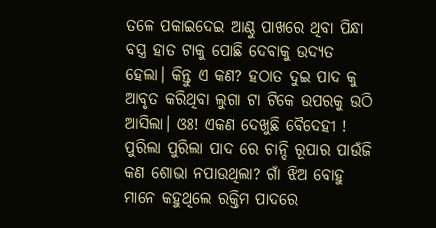ତଳେ ପକାଇଦେଇ ଆଣ୍ଠୁ ପାଖରେ ଥିବା ପିନ୍ଧା ବସ୍ତ୍ର ହାତ ଟାକୁ ପୋଛି ଦେବାକୁ ଉଦ୍ୟତ ହେଲା। କିନ୍ତୁ ଏ କଣ? ହଠାତ ଦୁଇ ପାଦ କୁ ଆବୃତ କରିଥିବା ଲୁଗା ଟା ଟିକେ ଉପରକୁ ଉଠି ଆସିଲା। ଓଃ! ଏକଣ ଦେଖୁଛି ବୈଦେହୀ ! ପୁରିଲା ପୁରିଲା ପାଦ ରେ ଚାନ୍ଦି ରୂପାର ପାଉଁଜି କଣ ଶୋଭା ନପାଉଥିଲା? ଗାଁ ଝିଅ ବୋହୁ ମାନେ କହୁଥିଲେ ରକ୍ତିମ ପାଦରେ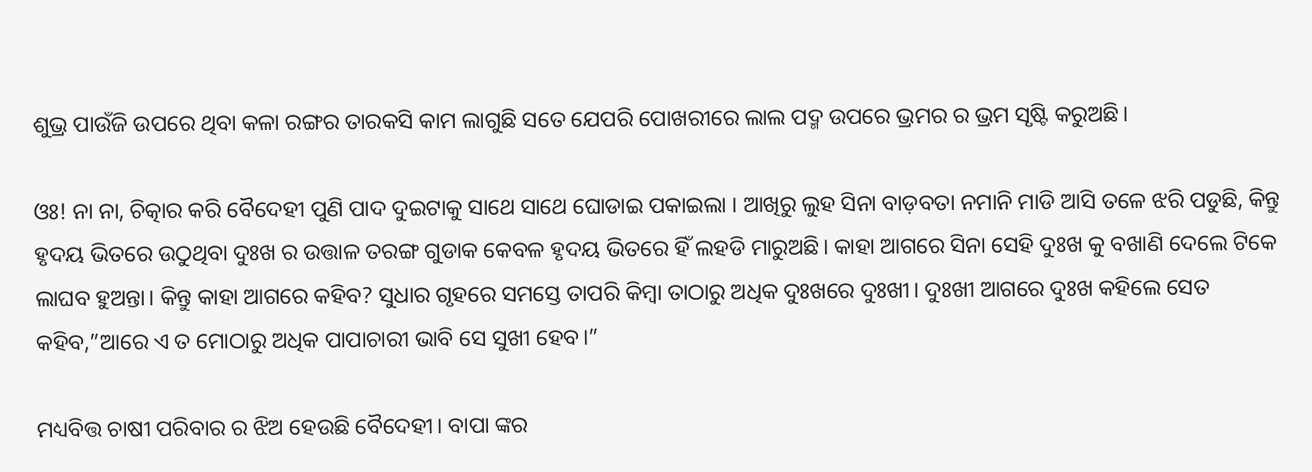ଶୁଭ୍ର ପାଉଁଜି ଉପରେ ଥିବା କଳା ରଙ୍ଗର ତାରକସି କାମ ଲାଗୁଛି ସତେ ଯେପରି ପୋଖରୀରେ ଲାଲ ପଦ୍ମ ଉପରେ ଭ୍ରମର ର ଭ୍ରମ ସୃଷ୍ଟି କରୁଅଛି।

ଓଃ! ନା ନା, ଚିତ୍କାର କରି ବୈଦେହୀ ପୁଣି ପାଦ ଦୁଇଟାକୁ ସାଥେ ସାଥେ ଘୋଡାଇ ପକାଇଲା । ଆଖିରୁ ଲୁହ ସିନା ବାଡ଼ବତା ନମାନି ମାଡି ଆସି ତଳେ ଝରି ପଡୁଛି, କିନ୍ତୁ ହୃଦୟ ଭିତରେ ଉଠୁଥିବା ଦୁଃଖ ର ଉତ୍ତାଳ ତରଙ୍ଗ ଗୁଡାକ କେବଳ ହୃଦୟ ଭିତରେ ହିଁ ଲହଡି ମାରୁଅଛି। କାହା ଆଗରେ ସିନା ସେହି ଦୁଃଖ କୁ ବଖାଣି ଦେଲେ ଟିକେ ଲାଘବ ହୁଅନ୍ତା। କିନ୍ତୁ କାହା ଆଗରେ କହିବ? ସୁଧାର ଗୃହରେ ସମସ୍ତେ ତାପରି କିମ୍ବା ତାଠାରୁ ଅଧିକ ଦୁଃଖରେ ଦୁଃଖୀ। ଦୁଃଖୀ ଆଗରେ ଦୁଃଖ କହିଲେ ସେତ କହିବ,”ଆରେ ଏ ତ ମୋଠାରୁ ଅଧିକ ପାପାଚାରୀ ଭାବି ସେ ସୁଖୀ ହେବ।”

ମଧ୍ୟବିତ୍ତ ଚାଷୀ ପରିବାର ର ଝିଅ ହେଉଛି ବୈଦେହୀ। ବାପା ଙ୍କର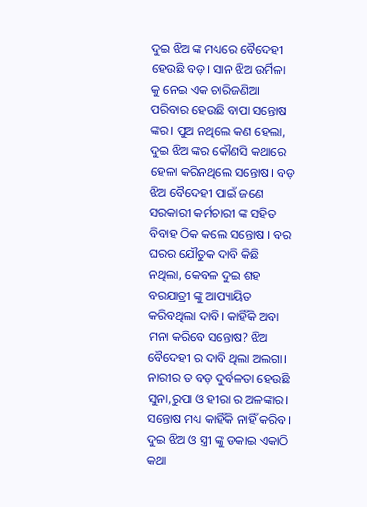ଦୁଇ ଝିଅ ଙ୍କ ମଧ୍ୟରେ ବୈଦେହୀ ହେଉଛି ବଡ଼। ସାନ ଝିଅ ଉର୍ମିଳା କୁ ନେଇ ଏକ ଚାରିଜଣିଆ ପରିବାର ହେଉଛି ବାପା ସନ୍ତୋଷ ଙ୍କର। ପୁଅ ନଥିଲେ କଣ ହେଲା, ଦୁଇ ଝିଅ ଙ୍କର କୌଣସି କଥାରେ ହେଳା କରିନଥିଲେ ସନ୍ତୋଷ। ବଡ଼ ଝିଅ ବୈଦେହୀ ପାଇଁ ଜଣେ ସରକାରୀ କର୍ମଚାରୀ ଙ୍କ ସହିତ ବିବାହ ଠିକ କଲେ ସନ୍ତୋଷ । ବର ଘରର ଯୌତୁକ ଦାବି କିଛି ନଥିଲା, କେବଳ ଦୁଇ ଶହ ବରଯାତ୍ରୀ ଙ୍କୁ ଆପ୍ୟାୟିତ କରିବଥିଲା ଦାବି। କାହିଁକି ଅବା ମନା କରିବେ ସନ୍ତୋଷ? ଝିଅ ବୈଦେହୀ ର ଦାବି ଥିଲା ଅଲଗା। ନାରୀର ତ ବଡ଼ ଦୁର୍ବଳତା ହେଉଛି ସୁନା,ରୁପା ଓ ହୀରା ର ଅଳଙ୍କାର। ସନ୍ତୋଷ ମଧ୍ୟ କାହିଁକି ନାହିଁ କରିବ। ଦୁଇ ଝିଅ ଓ ସ୍ତ୍ରୀ ଙ୍କୁ ଡକାଇ ଏକାଠି କଥା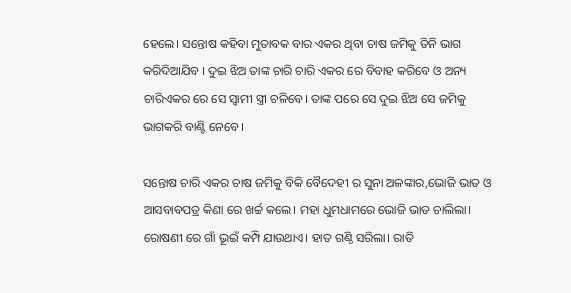ହେଲେ। ସନ୍ତୋଷ କହିବା ମୁତାବକ ବାର ଏକର ଥିବା ଚାଷ ଜମିକୁ ତିନି ଭାଗ କରିଦିଆଯିବ । ଦୁଇ ଝିଅ ତାଙ୍କ ଚାରି ଚାରି ଏକର ରେ ବିବାହ କରିବେ ଓ ଅନ୍ୟ ଚାରିଏକର ରେ ସେ ସ୍ୱାମୀ ସ୍ତ୍ରୀ ଚଳିବେ। ତାଙ୍କ ପରେ ସେ ଦୁଇ ଝିଅ ସେ ଜମିକୁ ଭାଗକରି ବାଣ୍ଟି ନେବେ।

ସନ୍ତୋଷ ଚାରି ଏକର ଚାଷ ଜମିକୁ ବିକି ବୈଦେହୀ ର ସୁନା ଅଳଙ୍କାର,ଭୋଜି ଭାତ ଓ ଆସବାବପତ୍ର କିଣା ରେ ଖର୍ଚ୍ଚ କଲେ। ମହା ଧୁମଧାମରେ ଭୋଜି ଭାତ ଚାଲିଲା। ରୋଷଣୀ ରେ ଗାଁ ଭୂଇଁ କମ୍ପି ଯାଉଥାଏ। ହାତ ଗଣ୍ଠି ସରିଲା। ରାତି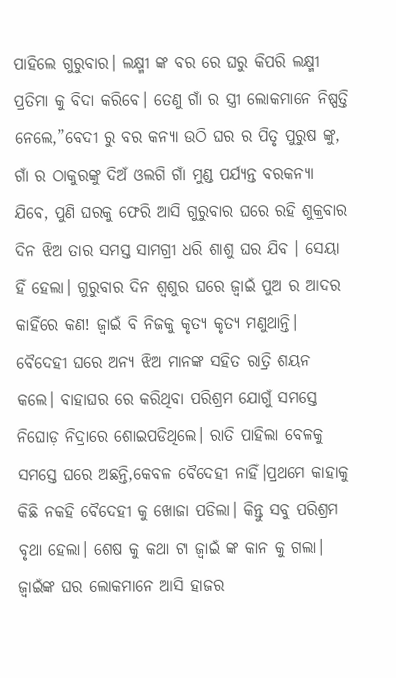ପାହିଲେ ଗୁରୁବାର। ଲକ୍ଷ୍ମୀ ଙ୍କ ବର ରେ ଘରୁ କିପରି ଲକ୍ଷ୍ମୀ ପ୍ରତିମା କୁ ବିଦା କରିବେ। ତେଣୁ ଗାଁ ର ସ୍ତ୍ରୀ ଲୋକମାନେ ନିଷ୍ପତ୍ତି ନେଲେ,”ବେଦୀ ରୁ ବର କନ୍ୟା ଉଠି ଘର ର ପିତୃ ପୁରୁଷ ଙ୍କୁ, ଗାଁ ର ଠାକୁରଙ୍କୁ ଦିଅଁ ଓଲଗି ଗାଁ ମୁଣ୍ଡ ପର୍ଯ୍ୟନ୍ତ ବରକନ୍ୟା ଯିବେ, ପୁଣି ଘରକୁ ଫେରି ଆସି ଗୁରୁବାର ଘରେ ରହି ଶୁକ୍ରବାର ଦିନ ଝିଅ ତାର ସମସ୍ତ ସାମଗ୍ରୀ ଧରି ଶାଶୁ ଘର ଯିବ । ସେୟା ହିଁ ହେଲା। ଗୁରୁବାର ଦିନ ଶ୍ୱଶୁର ଘରେ ଜ୍ୱାଇଁ ପୁଅ ର ଆଦର କାହିଁରେ କଣ! ଜ୍ୱାଇଁ ବି ନିଜକୁ କୃତ୍ୟ କୃତ୍ୟ ମଣୁଥାନ୍ତି। ବୈଦେହୀ ଘରେ ଅନ୍ୟ ଝିଅ ମାନଙ୍କ ସହିତ ରାତ୍ରି ଶୟନ କଲେ। ବାହାଘର ରେ କରିଥିବା ପରିଶ୍ରମ ଯୋଗୁଁ ସମସ୍ତେ ନିଘୋଡ଼ ନିଦ୍ରାରେ ଶୋଇପଡିଥିଲେ। ରାତି ପାହିଲା ବେଳକୁ ସମସ୍ତେ ଘରେ ଅଛନ୍ତି,କେବଳ ବୈଦେହୀ ନାହିଁ।ପ୍ରଥମେ କାହାକୁ କିଛି ନକହି ବୈଦେହୀ କୁ ଖୋଜା ପଡିଲା। କିନ୍ତୁ ସବୁ ପରିଶ୍ରମ ବୃଥା ହେଲା। ଶେଷ କୁ କଥା ଟା ଜ୍ୱାଇଁ ଙ୍କ କାନ କୁ ଗଲା। ଜ୍ୱାଇଁଙ୍କ ଘର ଲୋକମାନେ ଆସି ହାଜର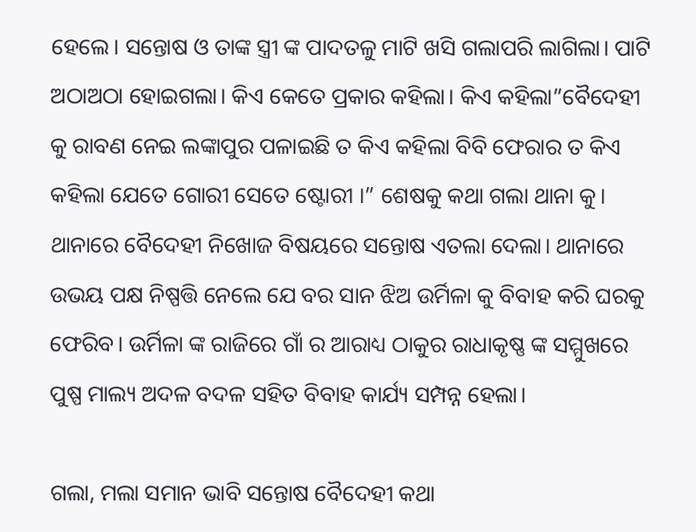ହେଲେ। ସନ୍ତୋଷ ଓ ତାଙ୍କ ସ୍ତ୍ରୀ ଙ୍କ ପାଦତଳୁ ମାଟି ଖସି ଗଲାପରି ଲାଗିଲା। ପାଟି ଅଠାଅଠା ହୋଇଗଲା। କିଏ କେତେ ପ୍ରକାର କହିଲା। କିଏ କହିଲା”ବୈଦେହୀ କୁ ରାବଣ ନେଇ ଲଙ୍କାପୁର ପଳାଇଛି ତ କିଏ କହିଲା ବିବି ଫେରାର ତ କିଏ କହିଲା ଯେତେ ଗୋରୀ ସେତେ ଷ୍ଟୋରୀ ।” ଶେଷକୁ କଥା ଗଲା ଥାନା କୁ। ଥାନାରେ ବୈଦେହୀ ନିଖୋଜ ବିଷୟରେ ସନ୍ତୋଷ ଏତଲା ଦେଲା। ଥାନାରେ ଉଭୟ ପକ୍ଷ ନିଷ୍ପତ୍ତି ନେଲେ ଯେ ବର ସାନ ଝିଅ ଉର୍ମିଳା କୁ ବିବାହ କରି ଘରକୁ ଫେରିବ। ଉର୍ମିଳା ଙ୍କ ରାଜିରେ ଗାଁ ର ଆରାଧ୍ୟ ଠାକୁର ରାଧାକୃଷ୍ଣ ଙ୍କ ସମ୍ମୁଖରେ ପୁଷ୍ପ ମାଲ୍ୟ ଅଦଳ ବଦଳ ସହିତ ବିବାହ କାର୍ଯ୍ୟ ସମ୍ପନ୍ନ ହେଲା।

ଗଲା, ମଲା ସମାନ ଭାବି ସନ୍ତୋଷ ବୈଦେହୀ କଥା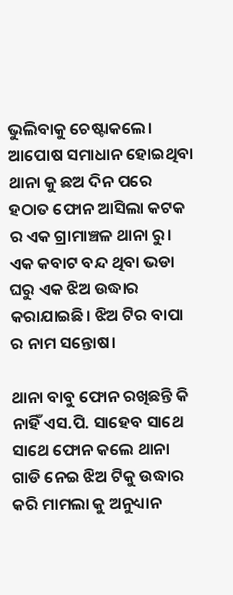ଭୁଲିବାକୁ ଚେଷ୍ଟାକଲେ। ଆପୋଷ ସମାଧାନ ହୋଇଥିବା ଥାନା କୁ ଛଅ ଦିନ ପରେ ହଠାତ ଫୋନ ଆସିଲା କଟକ ର ଏକ ଗ୍ରାମାଞ୍ଚଳ ଥାନା ରୁ। ଏକ କବାଟ ବନ୍ଦ ଥିବା ଭଡା ଘରୁ ଏକ ଝିଅ ଉଦ୍ଧାର କରାଯାଇଛି। ଝିଅ ଟିର ବାପା ର ନାମ ସନ୍ତୋଷ।

ଥାନା ବାବୁ ଫୋନ ରଖିଛନ୍ତି କି ନାହିଁ ଏସ.ପି. ସାହେବ ସାଥେ ସାଥେ ଫୋନ କଲେ ଥାନା ଗାଡି ନେଇ ଝିଅ ଟିକୁ ଉଦ୍ଧାର କରି ମାମଲା କୁ ଅନୁଧ୍ୟାନ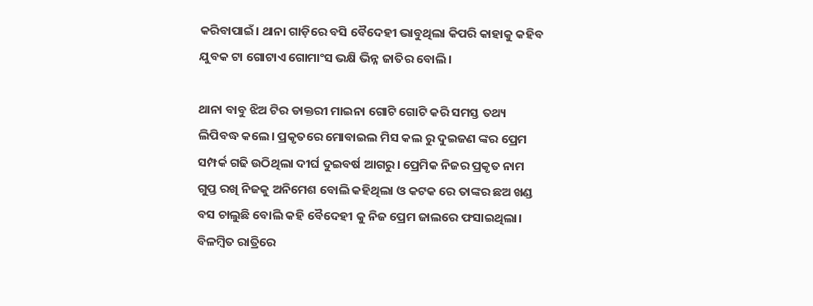କରିବାପାଇଁ। ଥାନା ଗାଡ଼ିରେ ବସି ବୈଦେହୀ ଭାବୁଥିଲା କିପରି କାହାକୁ କହିବ ଯୁବକ ଟା ଗୋଟାଏ ଗୋମାଂସ ଭକ୍ଷି ଭିନ୍ନ ଜାତିର ବୋଲି।

ଥାନା ବାବୁ ଝିଅ ଟିର ଡାକ୍ତରୀ ମାଇନା ଗୋଟି ଗୋଟି କରି ସମସ୍ତ ତଥ୍ୟ ଲିପିବଦ୍ଧ କଲେ। ପ୍ରକୃତରେ ମୋବାଇଲ ମିସ କଲ ରୁ ଦୁଇଜଣ ଙ୍କର ପ୍ରେମ ସମ୍ପର୍କ ଗଢି ଉଠିଥିଲା ଦୀର୍ଘ ଦୁଇବର୍ଷ ଆଗରୁ। ପ୍ରେମିକ ନିଜର ପ୍ରକୃତ ନାମ ଗୁପ୍ତ ରଖି ନିଜକୁ ଅନିମେଶ ବୋଲି କହିଥିଲା ଓ କଟକ ରେ ତାଙ୍କର ଛଅ ଖଣ୍ଡ ବସ ଚାଲୁଛି ବୋଲି କହି ବୈଦେହୀ କୁ ନିଜ ପ୍ରେମ ଜାଲରେ ଫସାଇଥିଲା। ବିଳମ୍ବିତ ରାତ୍ରିରେ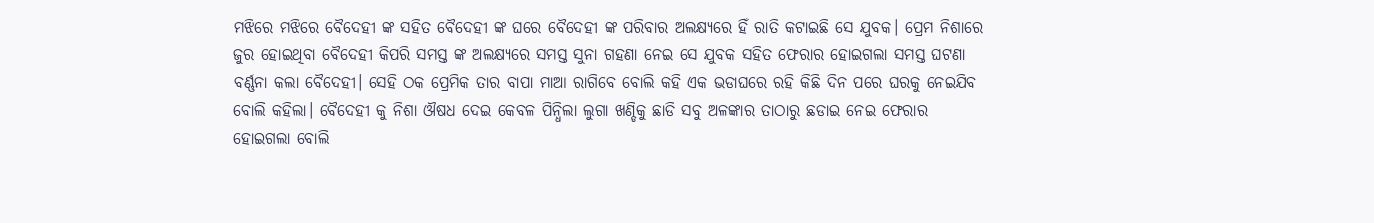ମଝିରେ ମଝିରେ ବୈଦେହୀ ଙ୍କ ସହିତ ବୈଦେହୀ ଙ୍କ ଘରେ ବୈଦେହୀ ଙ୍କ ପରିବାର ଅଲକ୍ଷ୍ୟରେ ହିଁ ରାତି କଟାଇଛି ସେ ଯୁବକ। ପ୍ରେମ ନିଶାରେ ଜୁର ହୋଇଥିବା ବୈଦେହୀ କିପରି ସମସ୍ତ ଙ୍କ ଅଲକ୍ଷ୍ୟରେ ସମସ୍ତ ସୁନା ଗହଣା ନେଇ ସେ ଯୁବକ ସହିତ ଫେରାର ହୋଇଗଲା ସମସ୍ତ ଘଟଣା ବର୍ଣ୍ଣନା କଲା ବୈଦେହୀ। ସେହି ଠକ ପ୍ରେମିକ ତାର ବାପା ମାଆ ରାଗିବେ ବୋଲି କହି ଏକ ଭଡାଘରେ ରହି କିଛି ଦିନ ପରେ ଘରକୁ ନେଇଯିବ ବୋଲି କହିଲା। ବୈଦେହୀ କୁ ନିଶା ଔଷଧ ଦେଇ କେବଳ ପିନ୍ଧିଲା ଲୁଗା ଖଣ୍ଡିକୁ ଛାଡି ସବୁ ଅଳଙ୍କାର ତାଠାରୁ ଛଡାଇ ନେଇ ଫେରାର ହୋଇଗଲା ବୋଲି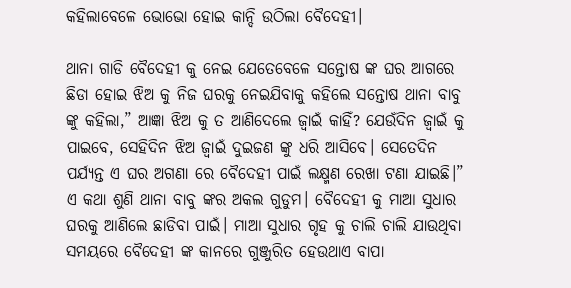କହିଲାବେଳେ ଭୋଭୋ ହୋଇ କାନ୍ଦି ଉଠିଲା ବୈଦେହୀ।

ଥାନା ଗାଡି ବୈଦେହୀ କୁ ନେଇ ଯେତେବେଳେ ସନ୍ତୋଷ ଙ୍କ ଘର ଆଗରେ ଛିଡା ହୋଇ ଝିଅ କୁ ନିଜ ଘରକୁ ନେଇଯିବାକୁ କହିଲେ ସନ୍ତୋଷ ଥାନା ବାବୁ ଙ୍କୁ କହିଲା,” ଆଜ୍ଞା ଝିଅ କୁ ତ ଆଣିଦେଲେ ଜ୍ୱାଇଁ କାହିଁ? ଯେଉଁଦିନ ଜ୍ୱାଇଁ କୁ ପାଇବେ, ସେହିଦିନ ଝିଅ ଜ୍ୱାଇଁ ଦୁଇଜଣ ଙ୍କୁ ଧରି ଆସିବେ। ସେତେଦିନ ପର୍ଯ୍ୟନ୍ତ ଏ ଘର ଅଗଣା ରେ ବୈଦେହୀ ପାଇଁ ଲକ୍ଷ୍ମଣ ରେଖା ଟଣା ଯାଇଛି।” ଏ କଥା ଶୁଣି ଥାନା ବାବୁ ଙ୍କର ଅକଲ ଗୁଡୁମ। ବୈଦେହୀ କୁ ମାଆ ସୁଧାର ଘରକୁ ଆଣିଲେ ଛାଡିବା ପାଇଁ। ମାଆ ସୁଧାର ଗୃହ କୁ ଚାଲି ଚାଲି ଯାଉଥିବା ସମୟରେ ବୈଦେହୀ ଙ୍କ କାନରେ ଗୁଞ୍ଜୁରିତ ହେଉଥାଏ ବାପା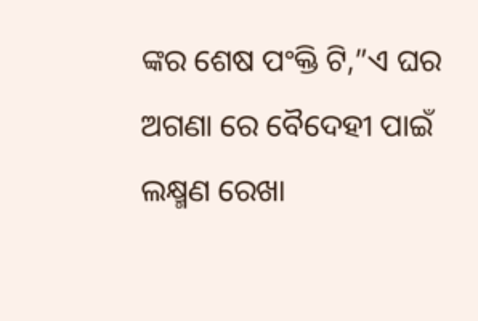ଙ୍କର ଶେଷ ପଂକ୍ତି ଟି,”ଏ ଘର ଅଗଣା ରେ ବୈଦେହୀ ପାଇଁ ଲକ୍ଷ୍ମଣ ରେଖା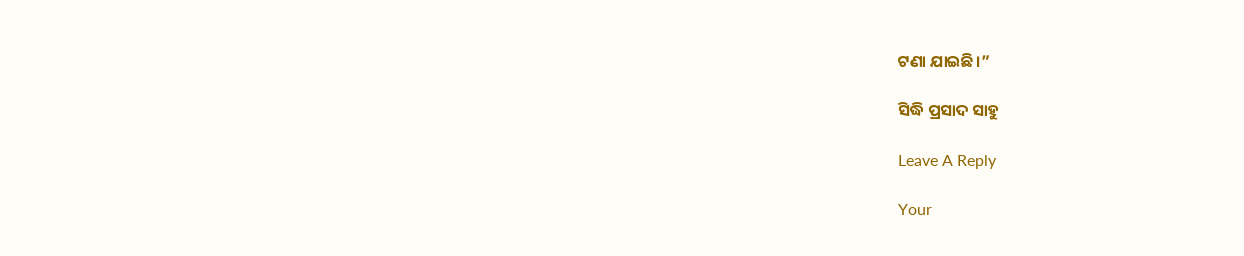ଟଣା ଯାଇଛି।”

ସିଦ୍ଧି ପ୍ରସାଦ ସାହୁ

Leave A Reply

Your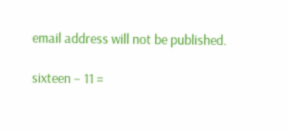email address will not be published.

sixteen − 11 =